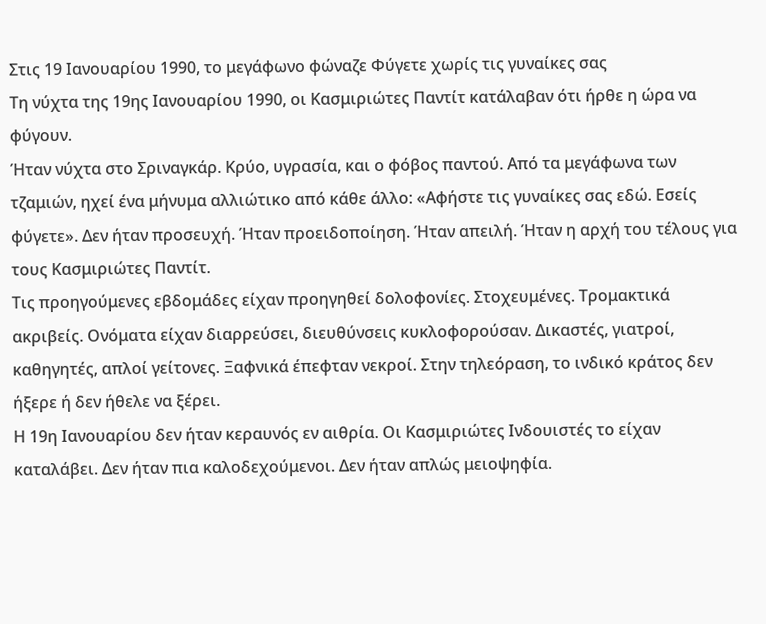Στις 19 Ιανουαρίου 1990, το μεγάφωνο φώναζε Φύγετε χωρίς τις γυναίκες σας
Τη νύχτα της 19ης Ιανουαρίου 1990, οι Κασμιριώτες Παντίτ κατάλαβαν ότι ήρθε η ώρα να φύγουν.
Ήταν νύχτα στο Σριναγκάρ. Κρύο, υγρασία, και ο φόβος παντού. Από τα μεγάφωνα των τζαμιών, ηχεί ένα μήνυμα αλλιώτικο από κάθε άλλο: «Αφήστε τις γυναίκες σας εδώ. Εσείς φύγετε». Δεν ήταν προσευχή. Ήταν προειδοποίηση. Ήταν απειλή. Ήταν η αρχή του τέλους για τους Κασμιριώτες Παντίτ.
Τις προηγούμενες εβδομάδες είχαν προηγηθεί δολοφονίες. Στοχευμένες. Τρομακτικά ακριβείς. Ονόματα είχαν διαρρεύσει, διευθύνσεις κυκλοφορούσαν. Δικαστές, γιατροί, καθηγητές, απλοί γείτονες. Ξαφνικά έπεφταν νεκροί. Στην τηλεόραση, το ινδικό κράτος δεν ήξερε ή δεν ήθελε να ξέρει.
Η 19η Ιανουαρίου δεν ήταν κεραυνός εν αιθρία. Οι Κασμιριώτες Ινδουιστές το είχαν καταλάβει. Δεν ήταν πια καλοδεχούμενοι. Δεν ήταν απλώς μειοψηφία.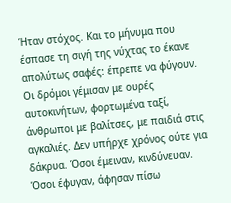Ήταν στόχος. Και το μήνυμα που έσπασε τη σιγή της νύχτας το έκανε απολύτως σαφές: έπρεπε να φύγουν.
Οι δρόμοι γέμισαν με ουρές αυτοκινήτων, φορτωμένα ταξί, άνθρωποι με βαλίτσες, με παιδιά στις αγκαλιές. Δεν υπήρχε χρόνος ούτε για δάκρυα. Όσοι έμειναν, κινδύνευαν. Όσοι έφυγαν, άφησαν πίσω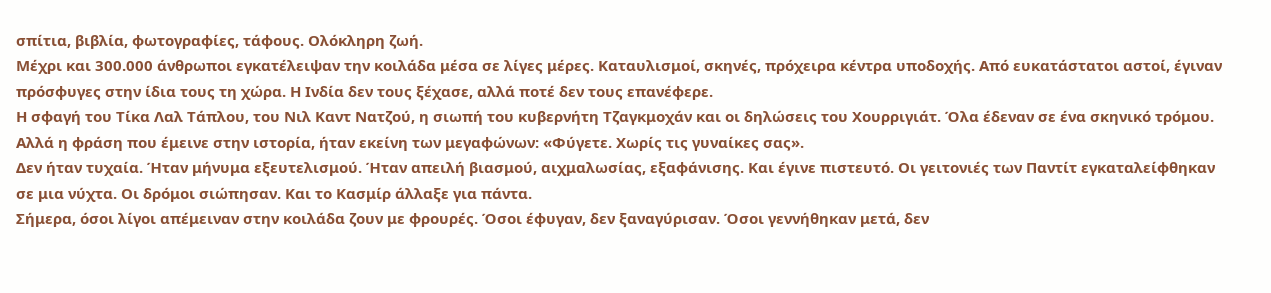σπίτια, βιβλία, φωτογραφίες, τάφους. Ολόκληρη ζωή.
Μέχρι και 300.000 άνθρωποι εγκατέλειψαν την κοιλάδα μέσα σε λίγες μέρες. Καταυλισμοί, σκηνές, πρόχειρα κέντρα υποδοχής. Από ευκατάστατοι αστοί, έγιναν πρόσφυγες στην ίδια τους τη χώρα. Η Ινδία δεν τους ξέχασε, αλλά ποτέ δεν τους επανέφερε.
Η σφαγή του Τίκα Λαλ Τάπλου, του Νιλ Καντ Νατζού, η σιωπή του κυβερνήτη Τζαγκμοχάν και οι δηλώσεις του Χουρριγιάτ. Όλα έδεναν σε ένα σκηνικό τρόμου. Αλλά η φράση που έμεινε στην ιστορία, ήταν εκείνη των μεγαφώνων: «Φύγετε. Χωρίς τις γυναίκες σας».
Δεν ήταν τυχαία. Ήταν μήνυμα εξευτελισμού. Ήταν απειλή βιασμού, αιχμαλωσίας, εξαφάνισης. Και έγινε πιστευτό. Οι γειτονιές των Παντίτ εγκαταλείφθηκαν σε μια νύχτα. Οι δρόμοι σιώπησαν. Και το Κασμίρ άλλαξε για πάντα.
Σήμερα, όσοι λίγοι απέμειναν στην κοιλάδα ζουν με φρουρές. Όσοι έφυγαν, δεν ξαναγύρισαν. Όσοι γεννήθηκαν μετά, δεν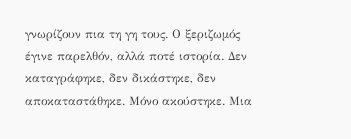γνωρίζουν πια τη γη τους. Ο ξεριζωμός έγινε παρελθόν, αλλά ποτέ ιστορία. Δεν καταγράφηκε, δεν δικάστηκε, δεν αποκαταστάθηκε. Μόνο ακούστηκε. Μια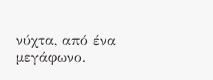νύχτα, από ένα μεγάφωνο.